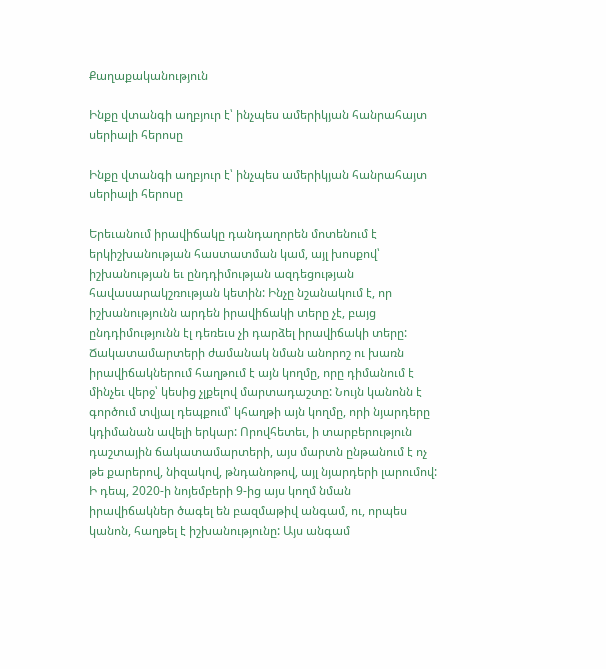Քաղաքականություն

Ինքը վտանգի աղբյուր է՝ ինչպես ամերիկյան հանրահայտ սերիալի հերոսը

Ինքը վտանգի աղբյուր է՝ ինչպես ամերիկյան հանրահայտ սերիալի հերոսը

Երեւանում իրավիճակը դանդաղորեն մոտենում է երկիշխանության հաստատման կամ, այլ խոսքով՝ իշխանության եւ ընդդիմության ազդեցության հավասարակշռության կետին: Ինչը նշանակում է, որ իշխանությունն արդեն իրավիճակի տերը չէ, բայց ընդդիմությունն էլ դեռեւս չի դարձել իրավիճակի տերը: Ճակատամարտերի ժամանակ նման անորոշ ու խառն իրավիճակներում հաղթում է այն կողմը, որը դիմանում է մինչեւ վերջ՝ կեսից չլքելով մարտադաշտը: Նույն կանոնն է գործում տվյալ դեպքում՝ կհաղթի այն կողմը, որի նյարդերը կդիմանան ավելի երկար: Որովհետեւ, ի տարբերություն դաշտային ճակատամարտերի, այս մարտն ընթանում է ոչ թե քարերով, նիզակով, թնդանոթով, այլ նյարդերի լարումով: Ի դեպ, 2020-ի նոյեմբերի 9-ից այս կողմ նման իրավիճակներ ծագել են բազմաթիվ անգամ, ու, որպես կանոն, հաղթել է իշխանությունը: Այս անգամ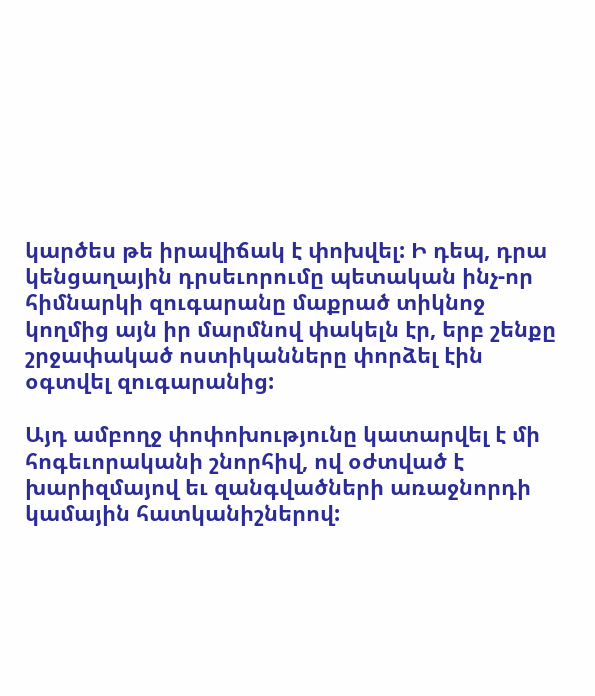կարծես թե իրավիճակ է փոխվել: Ի դեպ, դրա կենցաղային դրսեւորումը պետական ինչ-որ հիմնարկի զուգարանը մաքրած տիկնոջ կողմից այն իր մարմնով փակելն էր, երբ շենքը շրջափակած ոստիկանները փորձել էին օգտվել զուգարանից:

Այդ ամբողջ փոփոխությունը կատարվել է մի հոգեւորականի շնորհիվ, ով օժտված է խարիզմայով եւ զանգվածների առաջնորդի կամային հատկանիշներով: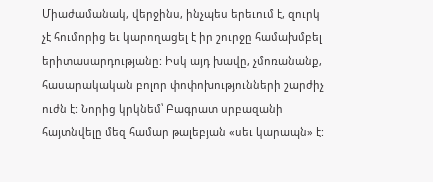Միաժամանակ, վերջինս, ինչպես երեւում է, զուրկ չէ հումորից եւ կարողացել է իր շուրջը համախմբել երիտասարդությանը: Իսկ այդ խավը, չմոռանանք, հասարակական բոլոր փոփոխությունների շարժիչ ուժն է: Նորից կրկնեմ՝ Բագրատ սրբազանի հայտնվելը մեզ համար թալեբյան «սեւ կարապն» է: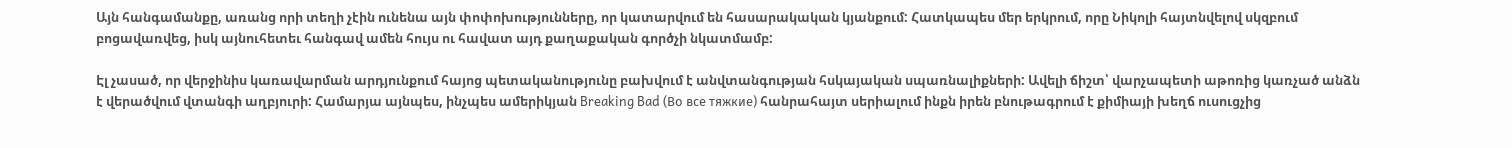Այն հանգամանքը, առանց որի տեղի չէին ունենա այն փոփոխությունները, որ կատարվում են հասարակական կյանքում: Հատկապես մեր երկրում, որը Նիկոլի հայտնվելով սկզբում բոցավառվեց, իսկ այնուհետեւ հանգավ ամեն հույս ու հավատ այդ քաղաքական գործչի նկատմամբ:

Էլ չասած, որ վերջինիս կառավարման արդյունքում հայոց պետականությունը բախվում է անվտանգության հսկայական սպառնալիքների: Ավելի ճիշտ՝ վարչապետի աթոռից կառչած անձն է վերածվում վտանգի աղբյուրի: Համարյա այնպես, ինչպես ամերիկյան Breaking Bad (Во все тяжкие) հանրահայտ սերիալում ինքն իրեն բնութագրում է քիմիայի խեղճ ուսուցչից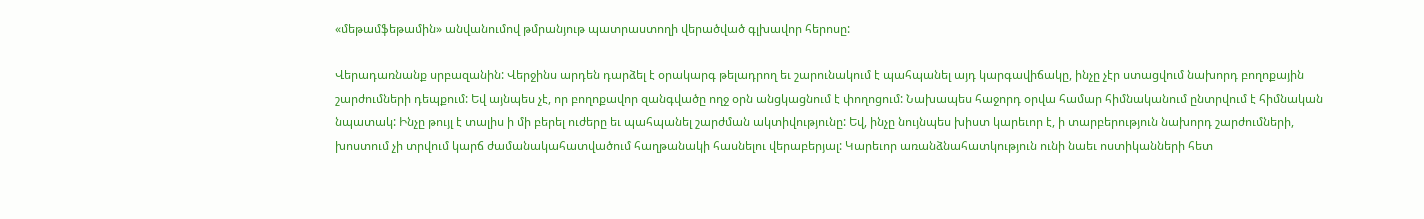«մեթամֆեթամին» անվանումով թմրանյութ պատրաստողի վերածված գլխավոր հերոսը:

Վերադառնանք սրբազանին: Վերջինս արդեն դարձել է օրակարգ թելադրող եւ շարունակում է պահպանել այդ կարգավիճակը, ինչը չէր ստացվում նախորդ բողոքային շարժումների դեպքում: Եվ այնպես չէ, որ բողոքավոր զանգվածը ողջ օրն անցկացնում է փողոցում: Նախապես հաջորդ օրվա համար հիմնականում ընտրվում է հիմնական նպատակ: Ինչը թույլ է տալիս ի մի բերել ուժերը եւ պահպանել շարժման ակտիվությունը: Եվ, ինչը նույնպես խիստ կարեւոր է, ի տարբերություն նախորդ շարժումների, խոստում չի տրվում կարճ ժամանակահատվածում հաղթանակի հասնելու վերաբերյալ: Կարեւոր առանձնահատկություն ունի նաեւ ոստիկանների հետ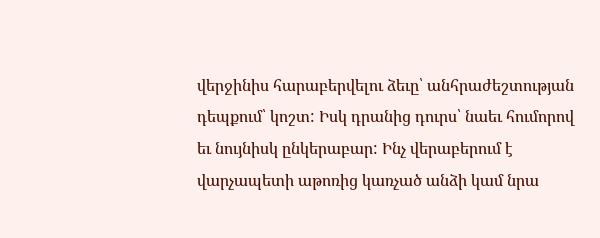վերջինիս հարաբերվելու ձեւը՝ անհրաժեշտության դեպքում՝ կոշտ: Իսկ դրանից դուրս՝ նաեւ հումորով եւ նույնիսկ ընկերաբար: Ինչ վերաբերում է վարչապետի աթոռից կառչած անձի կամ նրա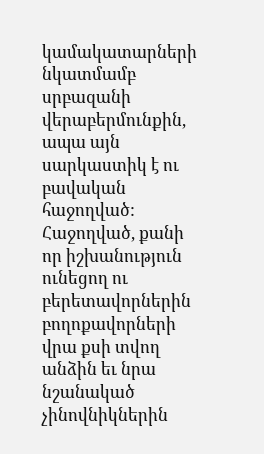կամակատարների նկատմամբ սրբազանի վերաբերմունքին, ապա այն սարկաստիկ է ու բավական հաջողված: Հաջողված, քանի որ իշխանություն ունեցող ու բերետավորներին բողոքավորների վրա քսի տվող անձին եւ նրա նշանակած չինովնիկներին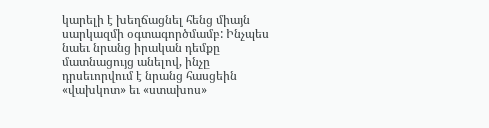կարելի է խեղճացնել հենց միայն սարկազմի օգտագործմամբ: Ինչպես նաեւ նրանց իրական դեմքը մատնացույց անելով, ինչը դրսեւորվում է նրանց հասցեին «վախկոտ» եւ «ստախոս»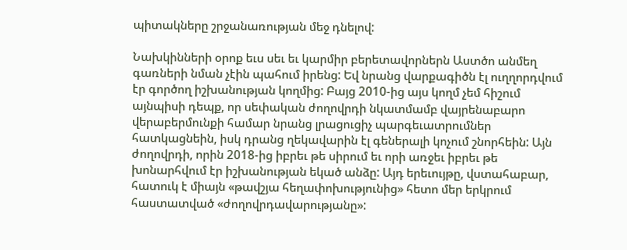պիտակները շրջանառության մեջ դնելով:

Նախկինների օրոք եւս սեւ եւ կարմիր բերետավորներն Աստծո անմեղ գառների նման չէին պահում իրենց: Եվ նրանց վարքագիծն էլ ուղղորդվում էր գործող իշխանության կողմից: Բայց 2010-ից այս կողմ չեմ հիշում այնպիսի դեպք, որ սեփական ժողովրդի նկատմամբ վայրենաբարո վերաբերմունքի համար նրանց լրացուցիչ պարգեւատրումներ հատկացնեին, իսկ դրանց ղեկավարին էլ գեներալի կոչում շնորհեին: Այն ժողովրդի, որին 2018-ից իբրեւ թե սիրում եւ որի առջեւ իբրեւ թե խոնարհվում էր իշխանության եկած անձը: Այդ երեւույթը, վստահաբար, հատուկ է միայն «թավշյա հեղափոխությունից» հետո մեր երկրում հաստատված «ժողովրդավարությանը»: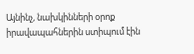Այնինչ, նախկինների օրոք իրավապահներին ստիպում էին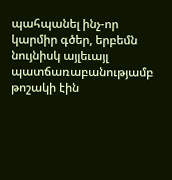պահպանել ինչ-որ կարմիր գծեր, երբեմն նույնիսկ այլեւայլ պատճառաբանությամբ թոշակի էին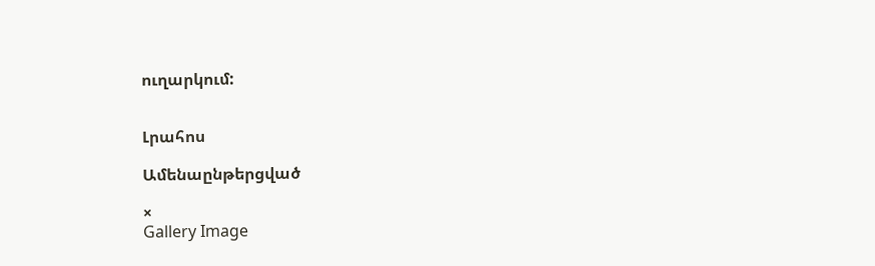ուղարկում:


Լրահոս

Ամենաընթերցված

×
Gallery Image